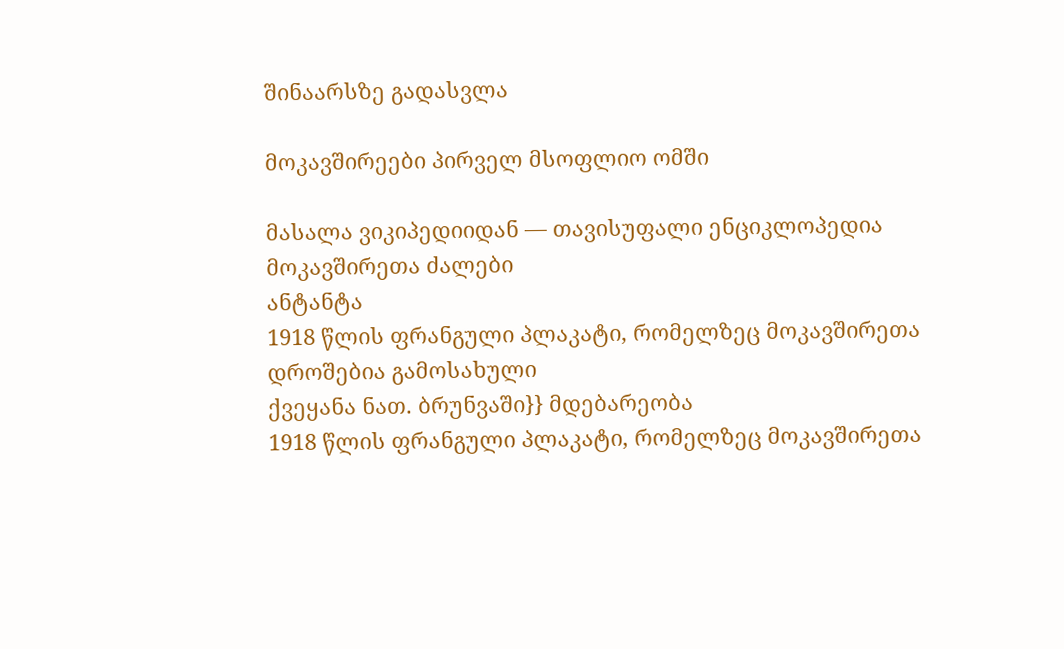შინაარსზე გადასვლა

მოკავშირეები პირველ მსოფლიო ომში

მასალა ვიკიპედიიდან — თავისუფალი ენციკლოპედია
მოკავშირეთა ძალები
ანტანტა
1918 წლის ფრანგული პლაკატი, რომელზეც მოკავშირეთა დროშებია გამოსახული
ქვეყანა ნათ. ბრუნვაში}} მდებარეობა
1918 წლის ფრანგული პლაკატი, რომელზეც მოკავშირეთა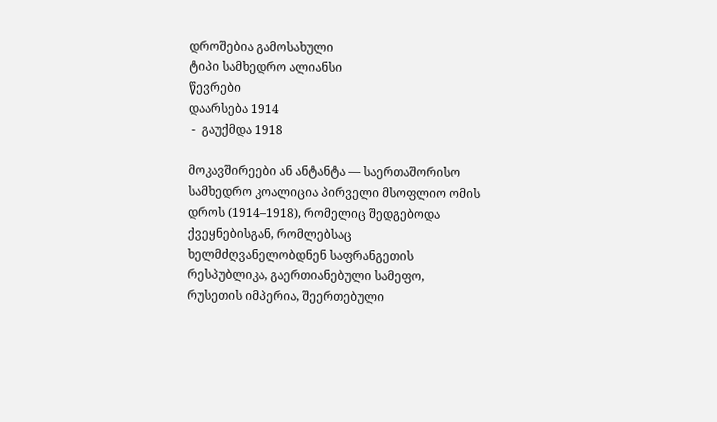დროშებია გამოსახული
ტიპი სამხედრო ალიანსი
წევრები
დაარსება 1914
 -  გაუქმდა 1918

მოკავშირეები ან ანტანტა — საერთაშორისო სამხედრო კოალიცია პირველი მსოფლიო ომის დროს (1914–1918), რომელიც შედგებოდა ქვეყნებისგან, რომლებსაც ხელმძღვანელობდნენ საფრანგეთის რესპუბლიკა, გაერთიანებული სამეფო, რუსეთის იმპერია, შეერთებული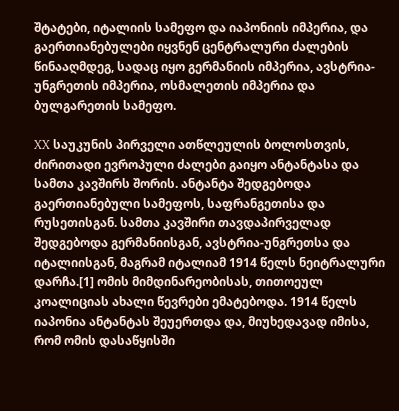შტატები, იტალიის სამეფო და იაპონიის იმპერია, და გაერთიანებულები იყვნენ ცენტრალური ძალების წინააღმდეგ, სადაც იყო გერმანიის იმპერია, ავსტრია-უნგრეთის იმპერია, ოსმალეთის იმპერია და ბულგარეთის სამეფო.

XX საუკუნის პირველი ათწლეულის ბოლოსთვის, ძირითადი ევროპული ძალები გაიყო ანტანტასა და სამთა კავშირს შორის. ანტანტა შედგებოდა გაერთიანებული სამეფოს, საფრანგეთისა და რუსეთისგან. სამთა კავშირი თავდაპირველად შედგებოდა გერმანიისგან, ავსტრია-უნგრეთსა და იტალიისგან, მაგრამ იტალიამ 1914 წელს ნეიტრალური დარჩა.[1] ომის მიმდინარეობისას, თითოეულ კოალიციას ახალი წევრები ემატებოდა. 1914 წელს იაპონია ანტანტას შეუერთდა და, მიუხედავად იმისა, რომ ომის დასაწყისში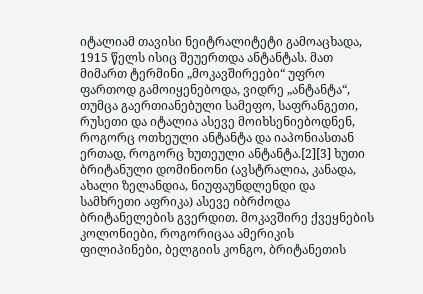იტალიამ თავისი ნეიტრალიტეტი გამოაცხადა, 1915 წელს ისიც შეუერთდა ანტანტას. მათ მიმართ ტერმინი „მოკავშირეები“ უფრო ფართოდ გამოიყენებოდა, ვიდრე „ანტანტა“, თუმცა გაერთიანებული სამეფო, საფრანგეთი, რუსეთი და იტალია ასევე მოიხსენიებოდნენ, როგორც ოთხეული ანტანტა და იაპონიასთან ერთად, როგორც ხუთეული ანტანტა.[2][3] ხუთი ბრიტანული დომინიონი (ავსტრალია, კანადა, ახალი ზელანდია, ნიუფაუნდლენდი და სამხრეთი აფრიკა) ასევე იბრძოდა ბრიტანელების გვერდით. მოკავშირე ქვეყნების კოლონიები, როგორიცაა ამერიკის ფილიპინები, ბელგიის კონგო, ბრიტანეთის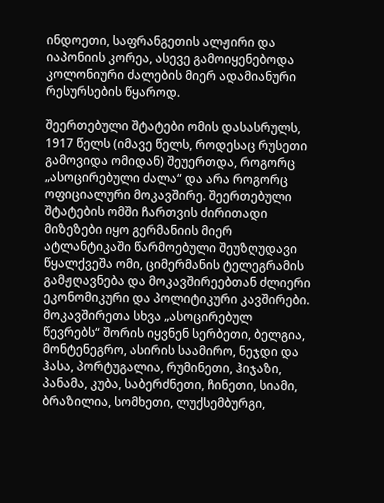ინდოეთი, საფრანგეთის ალჟირი და იაპონიის კორეა, ასევე გამოიყენებოდა კოლონიური ძალების მიერ ადამიანური რესურსების წყაროდ.

შეერთებული შტატები ომის დასასრულს, 1917 წელს (იმავე წელს, როდესაც რუსეთი გამოვიდა ომიდან) შეუერთდა, როგორც „ასოცირებული ძალა“ და არა როგორც ოფიციალური მოკავშირე. შეერთებული შტატების ომში ჩართვის ძირითადი მიზეზები იყო გერმანიის მიერ ატლანტიკაში წარმოებული შეუზღუდავი წყალქვეშა ომი, ციმერმანის ტელეგრამის გამჟღავნება და მოკავშირეებთან ძლიერი ეკონომიკური და პოლიტიკური კავშირები. მოკავშირეთა სხვა „ასოცირებულ წევრებს“ შორის იყვნენ სერბეთი, ბელგია, მონტენეგრო, ასირის საამირო, ნეჯდი და ჰასა, პორტუგალია, რუმინეთი, ჰიჯაზი, პანამა, კუბა, საბერძნეთი, ჩინეთი, სიამი, ბრაზილია, სომხეთი, ლუქსემბურგი,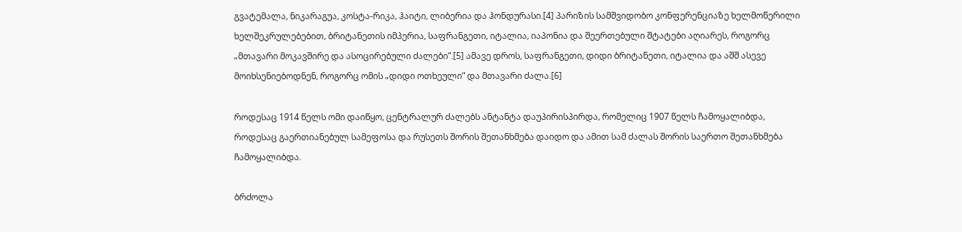გვატემალა, ნიკარაგუა, კოსტა-რიკა, ჰაიტი, ლიბერია და ჰონდურასი.[4] პარიზის სამშვიდობო კონფერენციაზე ხელმოწერილი ხელშეკრულებებით, ბრიტანეთის იმპერია, საფრანგეთი, იტალია, იაპონია და შეერთებული შტატები აღიარეს, როგორც „მთავარი მოკავშირე და ასოცირებული ძალები“.[5] ამავე დროს, საფრანგეთი, დიდი ბრიტანეთი, იტალია და აშშ ასევე მოიხსენიებოდნენ, როგორც ომის „დიდი ოთხეული“ და მთავარი ძალა.[6]

როდესაც 1914 წელს ომი დაიწყო, ცენტრალურ ძალებს ანტანტა დაუპირისპირდა, რომელიც 1907 წელს ჩამოყალიბდა, როდესაც გაერთიანებულ სამეფოსა და რუსეთს შორის შეთანხმება დაიდო და ამით სამ ძალას შორის საერთო შეთანხმება ჩამოყალიბდა.

ბრძოლა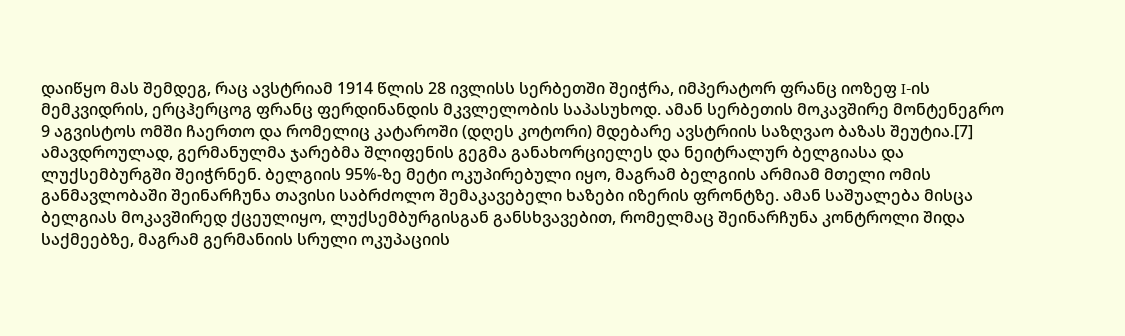დაიწყო მას შემდეგ, რაც ავსტრიამ 1914 წლის 28 ივლისს სერბეთში შეიჭრა, იმპერატორ ფრანც იოზეფ I-ის მემკვიდრის, ერცჰერცოგ ფრანც ფერდინანდის მკვლელობის საპასუხოდ. ამან სერბეთის მოკავშირე მონტენეგრო 9 აგვისტოს ომში ჩაერთო და რომელიც კატაროში (დღეს კოტორი) მდებარე ავსტრიის საზღვაო ბაზას შეუტია.[7] ამავდროულად, გერმანულმა ჯარებმა შლიფენის გეგმა განახორციელეს და ნეიტრალურ ბელგიასა და ლუქსემბურგში შეიჭრნენ. ბელგიის 95%-ზე მეტი ოკუპირებული იყო, მაგრამ ბელგიის არმიამ მთელი ომის განმავლობაში შეინარჩუნა თავისი საბრძოლო შემაკავებელი ხაზები იზერის ფრონტზე. ამან საშუალება მისცა ბელგიას მოკავშირედ ქცეულიყო, ლუქსემბურგისგან განსხვავებით, რომელმაც შეინარჩუნა კონტროლი შიდა საქმეებზე, მაგრამ გერმანიის სრული ოკუპაციის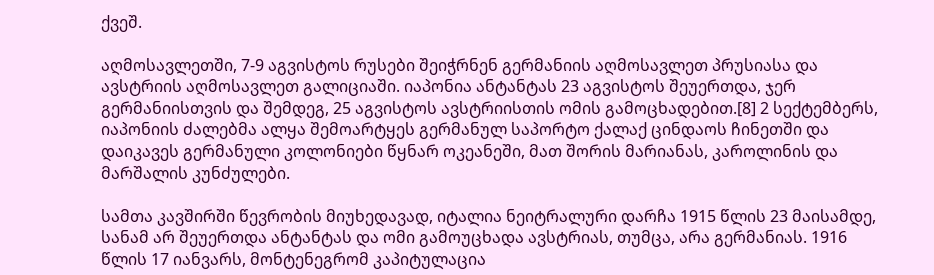ქვეშ.

აღმოსავლეთში, 7-9 აგვისტოს რუსები შეიჭრნენ გერმანიის აღმოსავლეთ პრუსიასა და ავსტრიის აღმოსავლეთ გალიციაში. იაპონია ანტანტას 23 აგვისტოს შეუერთდა, ჯერ გერმანიისთვის და შემდეგ, 25 აგვისტოს ავსტრიისთის ომის გამოცხადებით.[8] 2 სექტემბერს, იაპონიის ძალებმა ალყა შემოარტყეს გერმანულ საპორტო ქალაქ ცინდაოს ჩინეთში და დაიკავეს გერმანული კოლონიები წყნარ ოკეანეში, მათ შორის მარიანას, კაროლინის და მარშალის კუნძულები.

სამთა კავშირში წევრობის მიუხედავად, იტალია ნეიტრალური დარჩა 1915 წლის 23 მაისამდე, სანამ არ შეუერთდა ანტანტას და ომი გამოუცხადა ავსტრიას, თუმცა, არა გერმანიას. 1916 წლის 17 იანვარს, მონტენეგრომ კაპიტულაცია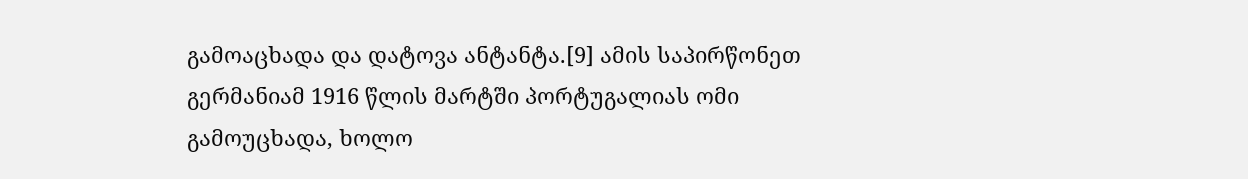გამოაცხადა და დატოვა ანტანტა.[9] ამის საპირწონეთ გერმანიამ 1916 წლის მარტში პორტუგალიას ომი გამოუცხადა, ხოლო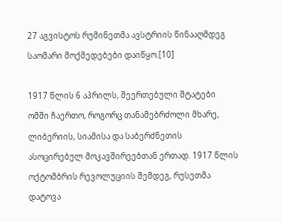27 აგვისტოს რუმინეთმა ავსტრიის წინააღმდეგ საომარი მოქმედებები დაიწყო.[10]

1917 წლის 6 აპრილს, შეერთებული შტატები ომში ჩაერთო, როგორც თანამებრძოლი მხარე, ლიბერიის, სიამისა და საბერძნეთის ასოცირებულ მოკავშირეებთან ერთად. 1917 წლის ოქტომბრის რევოლუციის შემდეგ, რუსეთმა დატოვა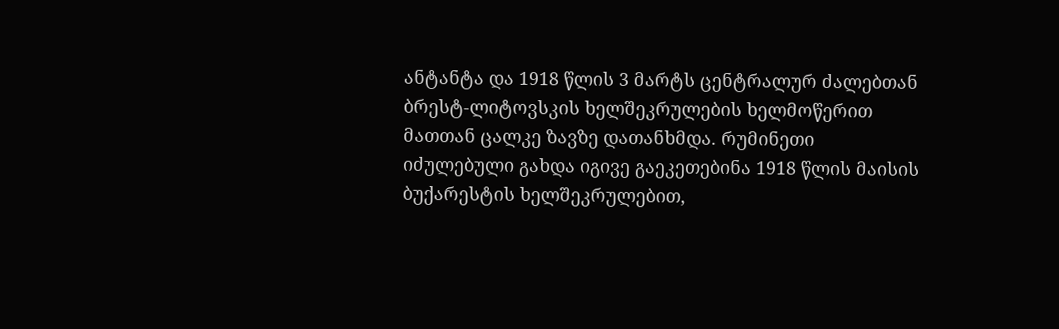ანტანტა და 1918 წლის 3 მარტს ცენტრალურ ძალებთან ბრესტ-ლიტოვსკის ხელშეკრულების ხელმოწერით მათთან ცალკე ზავზე დათანხმდა. რუმინეთი იძულებული გახდა იგივე გაეკეთებინა 1918 წლის მაისის ბუქარესტის ხელშეკრულებით,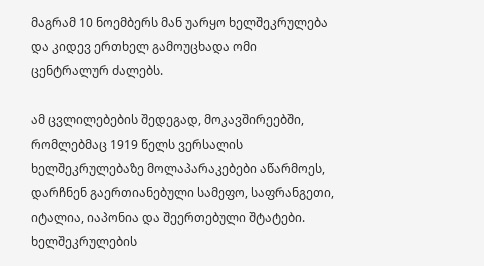მაგრამ 10 ნოემბერს მან უარყო ხელშეკრულება და კიდევ ერთხელ გამოუცხადა ომი ცენტრალურ ძალებს.

ამ ცვლილებების შედეგად, მოკავშირეებში, რომლებმაც 1919 წელს ვერსალის ხელშეკრულებაზე მოლაპარაკებები აწარმოეს, დარჩნენ გაერთიანებული სამეფო, საფრანგეთი, იტალია, იაპონია და შეერთებული შტატები. ხელშეკრულების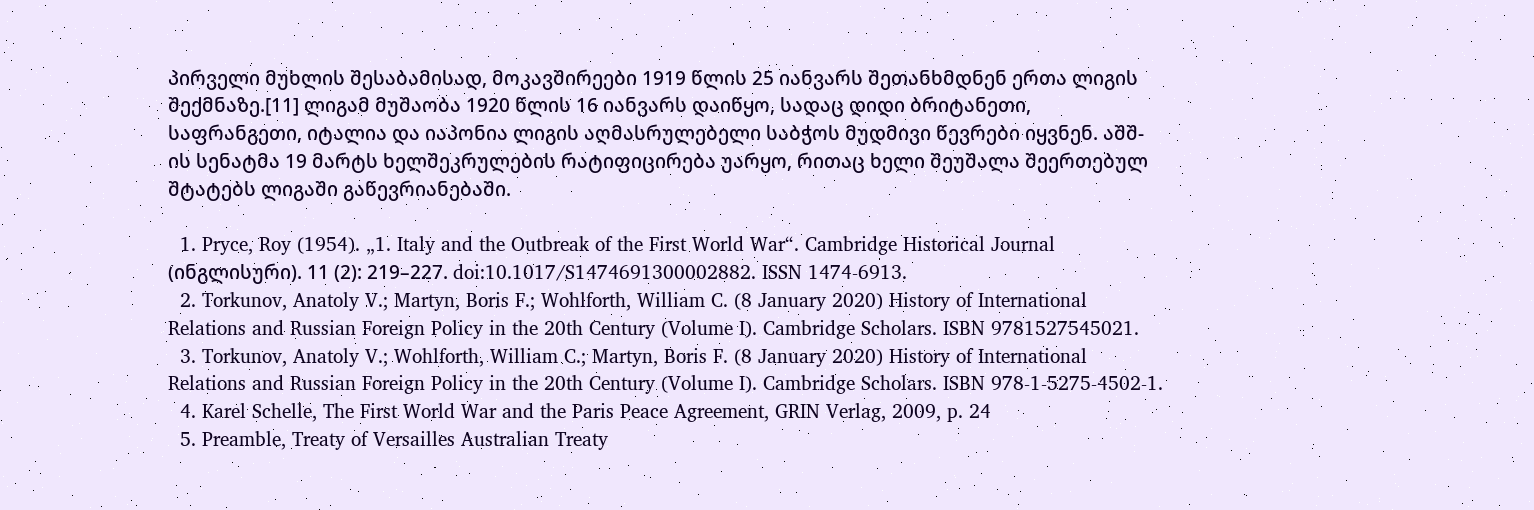პირველი მუხლის შესაბამისად, მოკავშირეები 1919 წლის 25 იანვარს შეთანხმდნენ ერთა ლიგის შექმნაზე.[11] ლიგამ მუშაობა 1920 წლის 16 იანვარს დაიწყო, სადაც დიდი ბრიტანეთი, საფრანგეთი, იტალია და იაპონია ლიგის აღმასრულებელი საბჭოს მუდმივი წევრები იყვნენ. აშშ-ის სენატმა 19 მარტს ხელშეკრულების რატიფიცირება უარყო, რითაც ხელი შეუშალა შეერთებულ შტატებს ლიგაში გაწევრიანებაში.

  1. Pryce, Roy (1954). „1. Italy and the Outbreak of the First World War“. Cambridge Historical Journal (ინგლისური). 11 (2): 219–227. doi:10.1017/S1474691300002882. ISSN 1474-6913.
  2. Torkunov, Anatoly V.; Martyn, Boris F.; Wohlforth, William C. (8 January 2020) History of International Relations and Russian Foreign Policy in the 20th Century (Volume I). Cambridge Scholars. ISBN 9781527545021.
  3. Torkunov, Anatoly V.; Wohlforth, William C.; Martyn, Boris F. (8 January 2020) History of International Relations and Russian Foreign Policy in the 20th Century (Volume I). Cambridge Scholars. ISBN 978-1-5275-4502-1.
  4. Karel Schelle, The First World War and the Paris Peace Agreement, GRIN Verlag, 2009, p. 24
  5. Preamble, Treaty of Versailles Australian Treaty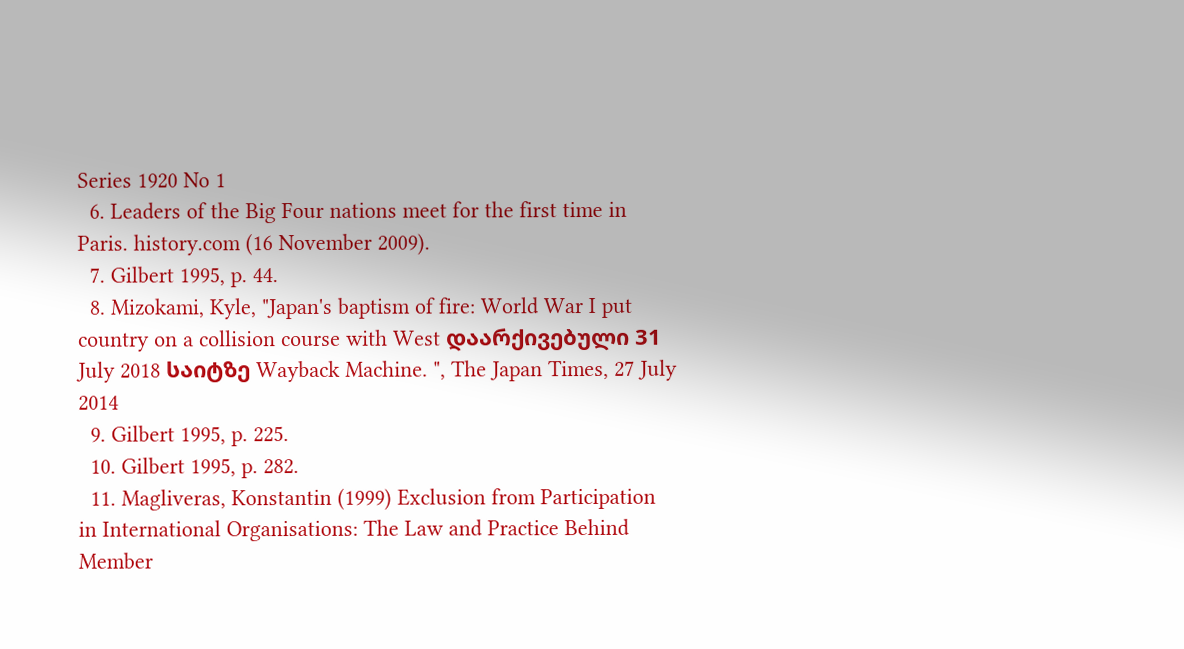Series 1920 No 1
  6. Leaders of the Big Four nations meet for the first time in Paris. history.com (16 November 2009).
  7. Gilbert 1995, p. 44.
  8. Mizokami, Kyle, "Japan's baptism of fire: World War I put country on a collision course with West დაარქივებული 31 July 2018 საიტზე Wayback Machine. ", The Japan Times, 27 July 2014
  9. Gilbert 1995, p. 225.
  10. Gilbert 1995, p. 282.
  11. Magliveras, Konstantin (1999) Exclusion from Participation in International Organisations: The Law and Practice Behind Member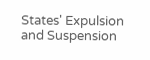States' Expulsion and Suspension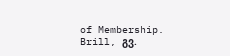of Membership. Brill, გვ.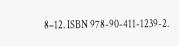8–12. ISBN 978-90-411-1239-2.